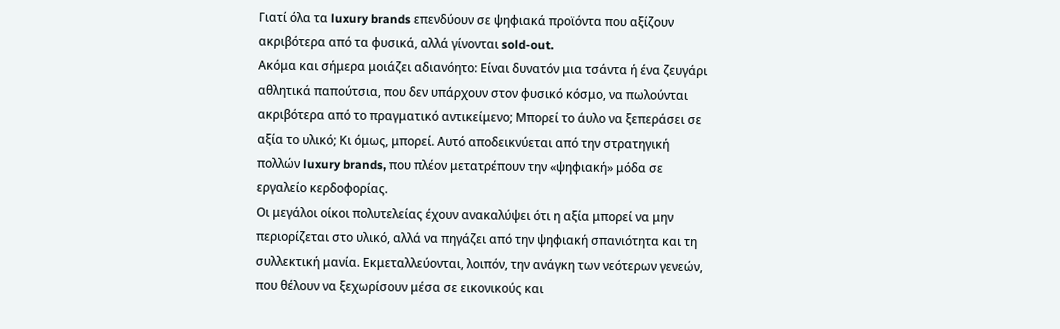Γιατί όλα τα luxury brands επενδύουν σε ψηφιακά προϊόντα που αξίζουν ακριβότερα από τα φυσικά, αλλά γίνονται sold-out.
Ακόμα και σήμερα μοιάζει αδιανόητο: Είναι δυνατόν μια τσάντα ή ένα ζευγάρι αθλητικά παπούτσια, που δεν υπάρχουν στον φυσικό κόσμο, να πωλούνται ακριβότερα από το πραγματικό αντικείμενο; Μπορεί το άυλο να ξεπεράσει σε αξία το υλικό; Κι όμως, μπορεί. Αυτό αποδεικνύεται από την στρατηγική πολλών luxury brands, που πλέον μετατρέπουν την «ψηφιακή» μόδα σε εργαλείο κερδοφορίας.
Οι μεγάλοι οίκοι πολυτελείας έχουν ανακαλύψει ότι η αξία μπορεί να μην περιορίζεται στο υλικό, αλλά να πηγάζει από την ψηφιακή σπανιότητα και τη συλλεκτική μανία. Εκμεταλλεύονται, λοιπόν, την ανάγκη των νεότερων γενεών, που θέλουν να ξεχωρίσουν μέσα σε εικονικούς και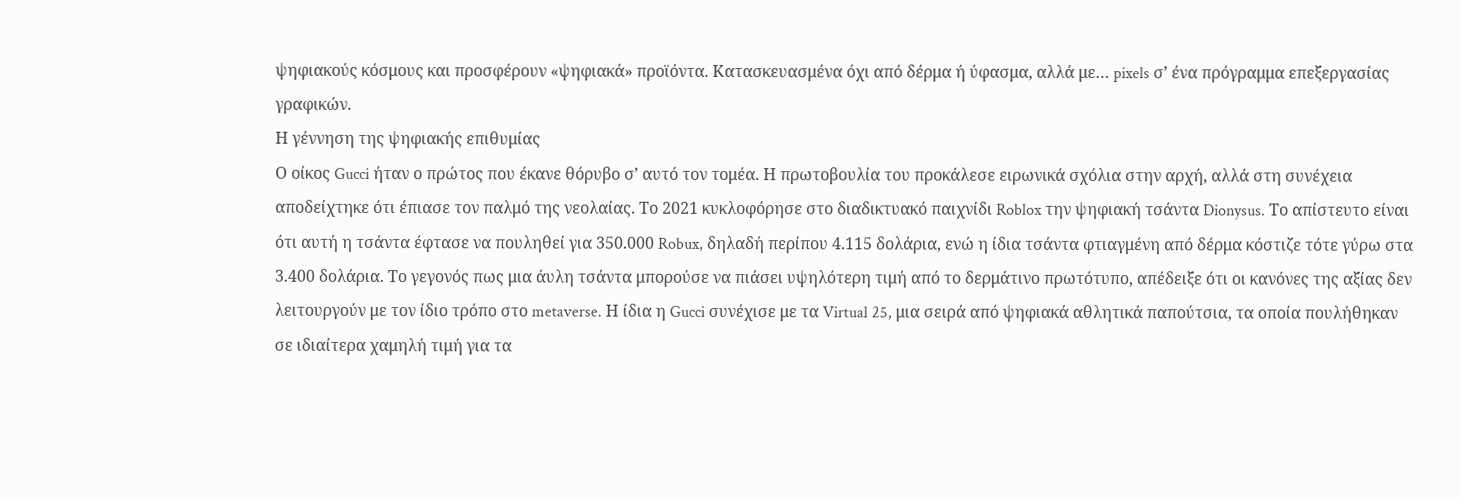ψηφιακούς κόσμους και προσφέρουν «ψηφιακά» προϊόντα. Κατασκευασμένα όχι από δέρμα ή ύφασμα, αλλά με… pixels σ’ ένα πρόγραμμα επεξεργασίας γραφικών.
Η γέννηση της ψηφιακής επιθυμίας
Ο οίκος Gucci ήταν ο πρώτος που έκανε θόρυβο σ’ αυτό τον τομέα. Η πρωτοβουλία του προκάλεσε ειρωνικά σχόλια στην αρχή, αλλά στη συνέχεια αποδείχτηκε ότι έπιασε τον παλμό της νεολαίας. Το 2021 κυκλοφόρησε στο διαδικτυακό παιχνίδι Roblox την ψηφιακή τσάντα Dionysus. Το απίστευτο είναι ότι αυτή η τσάντα έφτασε να πουληθεί για 350.000 Robux, δηλαδή περίπου 4.115 δολάρια, ενώ η ίδια τσάντα φτιαγμένη από δέρμα κόστιζε τότε γύρω στα 3.400 δολάρια. Το γεγονός πως μια άυλη τσάντα μπορούσε να πιάσει υψηλότερη τιμή από το δερμάτινο πρωτότυπο, απέδειξε ότι οι κανόνες της αξίας δεν λειτουργούν με τον ίδιο τρόπο στο metaverse. Η ίδια η Gucci συνέχισε με τα Virtual 25, μια σειρά από ψηφιακά αθλητικά παπούτσια, τα οποία πουλήθηκαν σε ιδιαίτερα χαμηλή τιμή για τα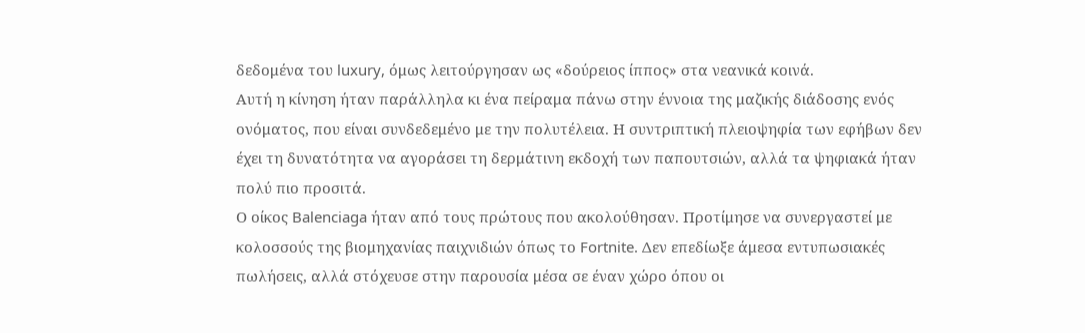δεδομένα του luxury, όμως λειτούργησαν ως «δούρειος ίππος» στα νεανικά κοινά.
Αυτή η κίνηση ήταν παράλληλα κι ένα πείραμα πάνω στην έννοια της μαζικής διάδοσης ενός ονόματος, που είναι συνδεδεμένο με την πολυτέλεια. Η συντριπτική πλειοψηφία των εφήβων δεν έχει τη δυνατότητα να αγοράσει τη δερμάτινη εκδοχή των παπουτσιών, αλλά τα ψηφιακά ήταν πολύ πιο προσιτά.
Ο οίκος Balenciaga ήταν από τους πρώτους που ακολούθησαν. Προτίμησε να συνεργαστεί με κολοσσούς της βιομηχανίας παιχνιδιών όπως το Fortnite. Δεν επεδίωξε άμεσα εντυπωσιακές πωλήσεις, αλλά στόχευσε στην παρουσία μέσα σε έναν χώρο όπου οι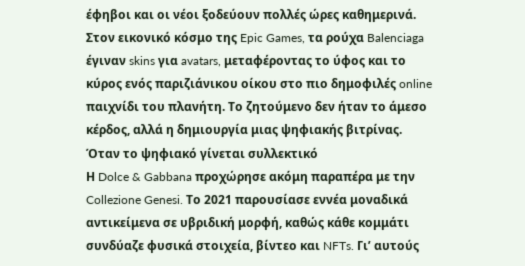έφηβοι και οι νέοι ξοδεύουν πολλές ώρες καθημερινά. Στον εικονικό κόσμο της Epic Games, τα ρούχα Balenciaga έγιναν skins για avatars, μεταφέροντας το ύφος και το κύρος ενός παριζιάνικου οίκου στο πιο δημοφιλές online παιχνίδι του πλανήτη. Το ζητούμενο δεν ήταν το άμεσο κέρδος, αλλά η δημιουργία μιας ψηφιακής βιτρίνας.
Όταν το ψηφιακό γίνεται συλλεκτικό
Η Dolce & Gabbana προχώρησε ακόμη παραπέρα με την Collezione Genesi. Το 2021 παρουσίασε εννέα μοναδικά αντικείμενα σε υβριδική μορφή, καθώς κάθε κομμάτι συνδύαζε φυσικά στοιχεία, βίντεο και NFTs. Γι’ αυτούς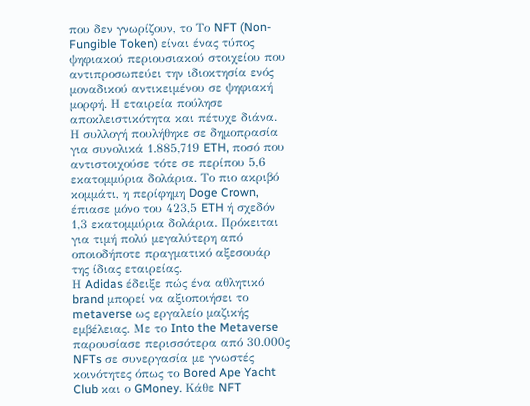που δεν γνωρίζουν, το Το NFT (Non-Fungible Token) είναι ένας τύπος ψηφιακού περιουσιακού στοιχείου που αντιπροσωπεύει την ιδιοκτησία ενός μοναδικού αντικειμένου σε ψηφιακή μορφή. Η εταιρεία πούλησε αποκλειστικότητα και πέτυχε διάνα. Η συλλογή πουλήθηκε σε δημοπρασία για συνολικά 1.885,719 ETH, ποσό που αντιστοιχούσε τότε σε περίπου 5,6 εκατομμύρια δολάρια. Το πιο ακριβό κομμάτι, η περίφημη Doge Crown, έπιασε μόνο του 423,5 ETH ή σχεδόν 1,3 εκατομμύρια δολάρια. Πρόκειται για τιμή πολύ μεγαλύτερη από οποιοδήποτε πραγματικό αξεσουάρ της ίδιας εταιρείας.
Η Adidas έδειξε πώς ένα αθλητικό brand μπορεί να αξιοποιήσει το metaverse ως εργαλείο μαζικής εμβέλειας. Με το Into the Metaverse παρουσίασε περισσότερα από 30.000ς NFTs σε συνεργασία με γνωστές κοινότητες όπως το Bored Ape Yacht Club και ο GMoney. Κάθε NFT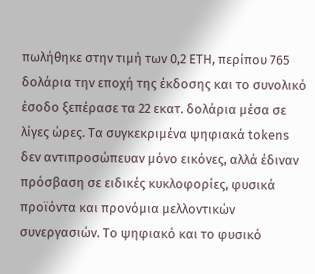πωλήθηκε στην τιμή των 0,2 ETH, περίπου 765 δολάρια την εποχή της έκδοσης και το συνολικό έσοδο ξεπέρασε τα 22 εκατ. δολάρια μέσα σε λίγες ώρες. Τα συγκεκριμένα ψηφιακά tokens δεν αντιπροσώπευαν μόνο εικόνες, αλλά έδιναν πρόσβαση σε ειδικές κυκλοφορίες, φυσικά προϊόντα και προνόμια μελλοντικών συνεργασιών. Το ψηφιακό και το φυσικό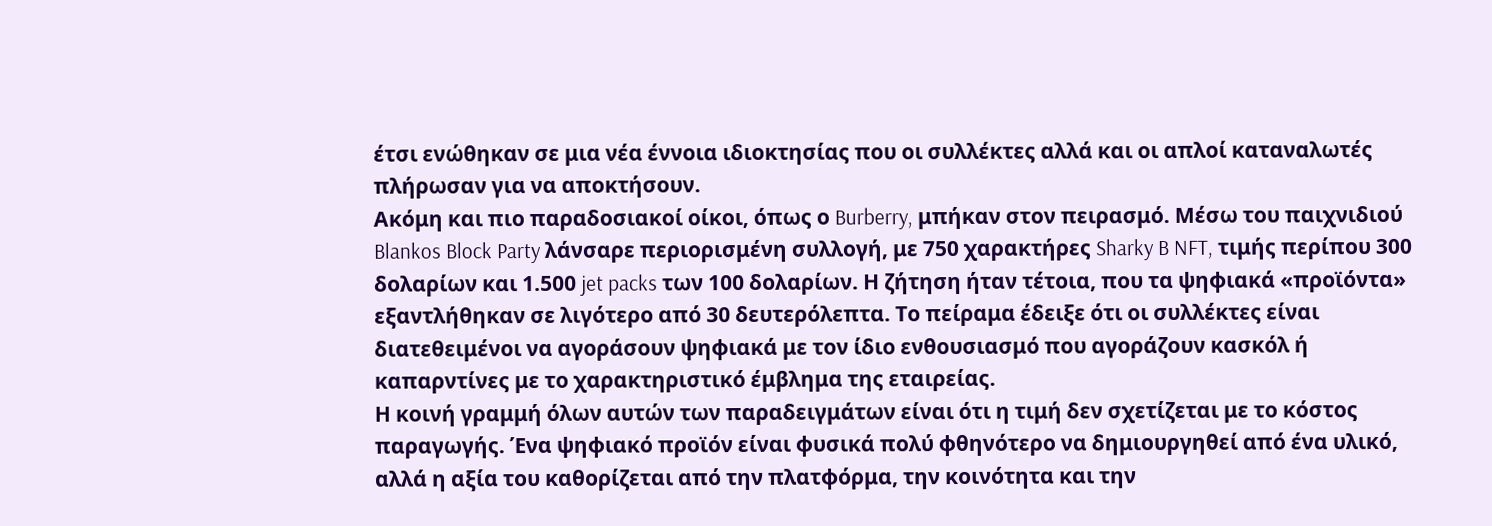έτσι ενώθηκαν σε μια νέα έννοια ιδιοκτησίας που οι συλλέκτες αλλά και οι απλοί καταναλωτές πλήρωσαν για να αποκτήσουν.
Ακόμη και πιο παραδοσιακοί οίκοι, όπως ο Burberry, μπήκαν στον πειρασμό. Μέσω του παιχνιδιού Blankos Block Party λάνσαρε περιορισμένη συλλογή, με 750 χαρακτήρες Sharky B NFT, τιμής περίπου 300 δολαρίων και 1.500 jet packs των 100 δολαρίων. Η ζήτηση ήταν τέτοια, που τα ψηφιακά «προϊόντα» εξαντλήθηκαν σε λιγότερο από 30 δευτερόλεπτα. Το πείραμα έδειξε ότι οι συλλέκτες είναι διατεθειμένοι να αγοράσουν ψηφιακά με τον ίδιο ενθουσιασμό που αγοράζουν κασκόλ ή καπαρντίνες με το χαρακτηριστικό έμβλημα της εταιρείας.
Η κοινή γραμμή όλων αυτών των παραδειγμάτων είναι ότι η τιμή δεν σχετίζεται με το κόστος παραγωγής. Ένα ψηφιακό προϊόν είναι φυσικά πολύ φθηνότερο να δημιουργηθεί από ένα υλικό, αλλά η αξία του καθορίζεται από την πλατφόρμα, την κοινότητα και την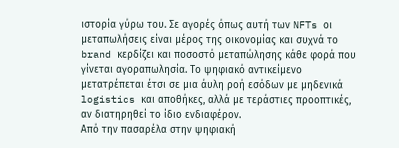ιστορία γύρω του. Σε αγορές όπως αυτή των NFTs οι μεταπωλήσεις είναι μέρος της οικονομίας και συχνά το brand κερδίζει και ποσοστό μεταπώλησης κάθε φορά που γίνεται αγοραπωλησία. Το ψηφιακό αντικείμενο μετατρέπεται έτσι σε μια άυλη ροή εσόδων με μηδενικά logistics και αποθήκες, αλλά με τεράστιες προοπτικές, αν διατηρηθεί το ίδιο ενδιαφέρον.
Από την πασαρέλα στην ψηφιακή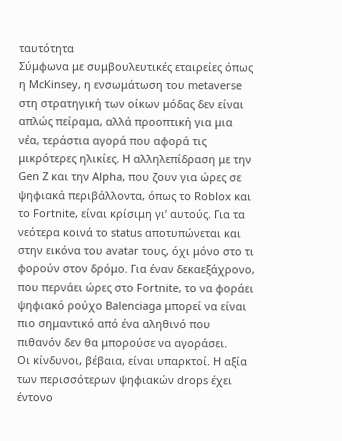ταυτότητα
Σύμφωνα με συμβουλευτικές εταιρείες όπως η McKinsey, η ενσωμάτωση του metaverse στη στρατηγική των οίκων μόδας δεν είναι απλώς πείραμα, αλλά προοπτική για μια νέα, τεράστια αγορά που αφορά τις μικρότερες ηλικίες. Η αλληλεπίδραση με την Gen Z και την Alpha, που ζουν για ώρες σε ψηφιακά περιβάλλοντα, όπως το Roblox και το Fortnite, είναι κρίσιμη γι’ αυτούς. Για τα νεότερα κοινά το status αποτυπώνεται και στην εικόνα του avatar τους, όχι μόνο στο τι φορούν στον δρόμο. Για έναν δεκαεξάχρονο, που περνάει ώρες στο Fortnite, το να φοράει ψηφιακό ρούχο Balenciaga μπορεί να είναι πιο σημαντικό από ένα αληθινό που πιθανόν δεν θα μπορούσε να αγοράσει.
Οι κίνδυνοι, βέβαια, είναι υπαρκτοί. Η αξία των περισσότερων ψηφιακών drops έχει έντονο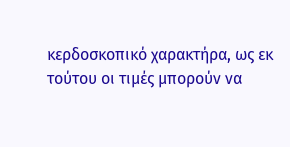κερδοσκοπικό χαρακτήρα, ως εκ τούτου οι τιμές μπορούν να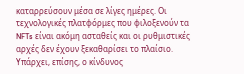καταρρεύσουν μέσα σε λίγες ημέρες. Οι τεχνολογικές πλατφόρμες που φιλοξενούν τα NFTs είναι ακόμη ασταθείς και οι ρυθμιστικές αρχές δεν έχουν ξεκαθαρίσει το πλαίσιο. Υπάρχει, επίσης, ο κίνδυνος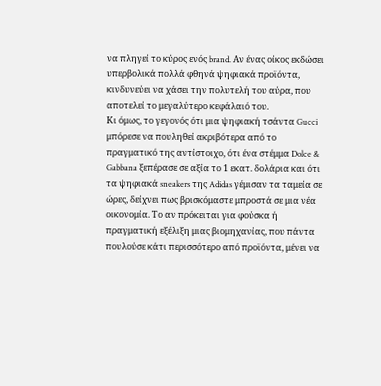να πληγεί το κύρος ενός brand. Αν ένας οίκος εκδώσει υπερβολικά πολλά φθηνά ψηφιακά προϊόντα, κινδυνεύει να χάσει την πολυτελή του αύρα, που αποτελεί το μεγαλύτερο κεφάλαιό του.
Κι όμως, το γεγονός ότι μια ψηφιακή τσάντα Gucci μπόρεσε να πουληθεί ακριβότερα από το πραγματικό της αντίστοιχο, ότι ένα στέμμα Dolce & Gabbana ξεπέρασε σε αξία το 1 εκατ. δολάρια και ότι τα ψηφιακά sneakers της Adidas γέμισαν τα ταμεία σε ώρες, δείχνει πως βρισκόμαστε μπροστά σε μια νέα οικονομία. Το αν πρόκειται για φούσκα ή πραγματική εξέλιξη μιας βιομηχανίας, που πάντα πουλούσε κάτι περισσότερο από προϊόντα, μένει να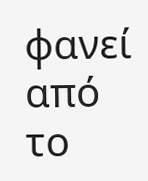φανεί από το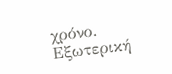χρόνο.
Εξωτερική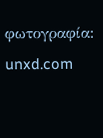φωτογραφία: unxd.com